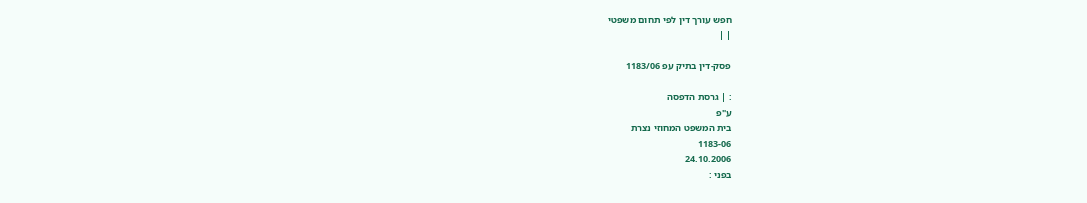חפש עורך דין לפי תחום משפטי
| |

פסק-דין בתיק עפ 1183/06

: | גרסת הדפסה
ע"פ
בית המשפט המחוזי נצרת
1183-06
24.10.2006
בפני :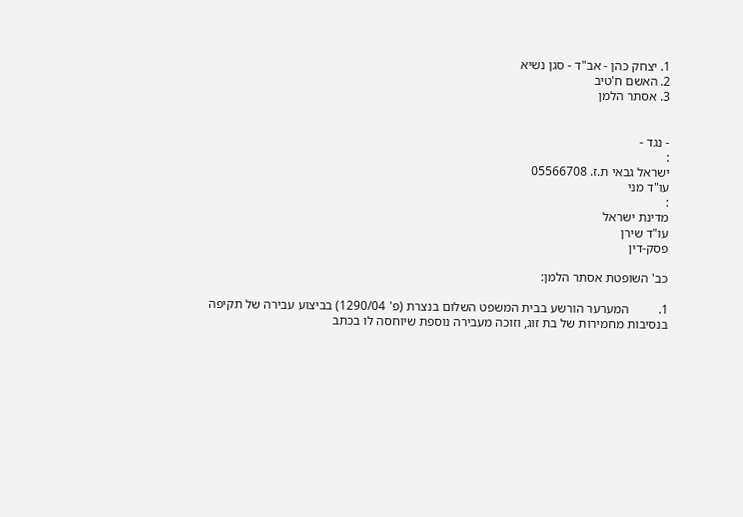1. יצחק כהן - אב"ד - סגן נשיא
2. האשם ח'טיב
3. אסתר הלמן


- נגד -
:
ישראל גבאי ת.ז. 05566708
עו"ד מני
:
מדינת ישראל
עו"ד שירן
פסק-דין

כב' השופטת אסתר הלמן:

1.         המערער הורשע בבית המשפט השלום בנצרת (פ' 1290/04) בביצוע עבירה של תקיפה בנסיבות מחמירות של בת זוג, וזוכה מעבירה נוספת שיוחסה לו בכתב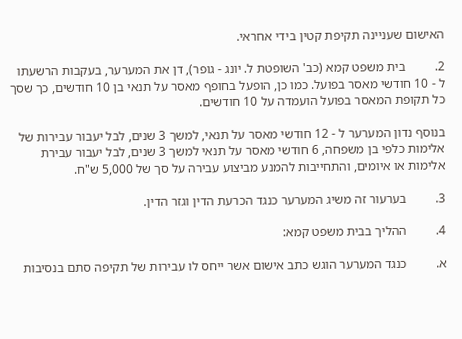האישום שעניינה תקיפת קטין בידי אחראי.

2.         בית משפט קמא (כב' השופטת ל. יונג - גופר), דן את המערער, בעקבות הרשעתו ל - 10 חודשי מאסר בפועל. כמו כן, הופעל בחופף מאסר על תנאי בן 10 חודשים, כך שסך כל תקופת המאסר בפועל הועמדה על 10 חודשים.

בנוסף נדון המערער ל - 12 חודשי מאסר על תנאי, למשך 3 שנים, לבל יעבור עבירות של אלימות כלפי בן משפחה, 6 חודשי מאסר על תנאי למשך 3 שנים, לבל יעבור עבירת אלימות או איומים, והתחייבות להמנע מביצוע עבירה על סך של 5,000 ש"ח.

3.         בערעור זה משיג המערער כנגד הכרעת הדין וגזר הדין.

4.         ההליך בבית משפט קמא:

א.         כנגד המערער הוגש כתב אישום אשר ייחס לו עבירות של תקיפה סתם בנסיבות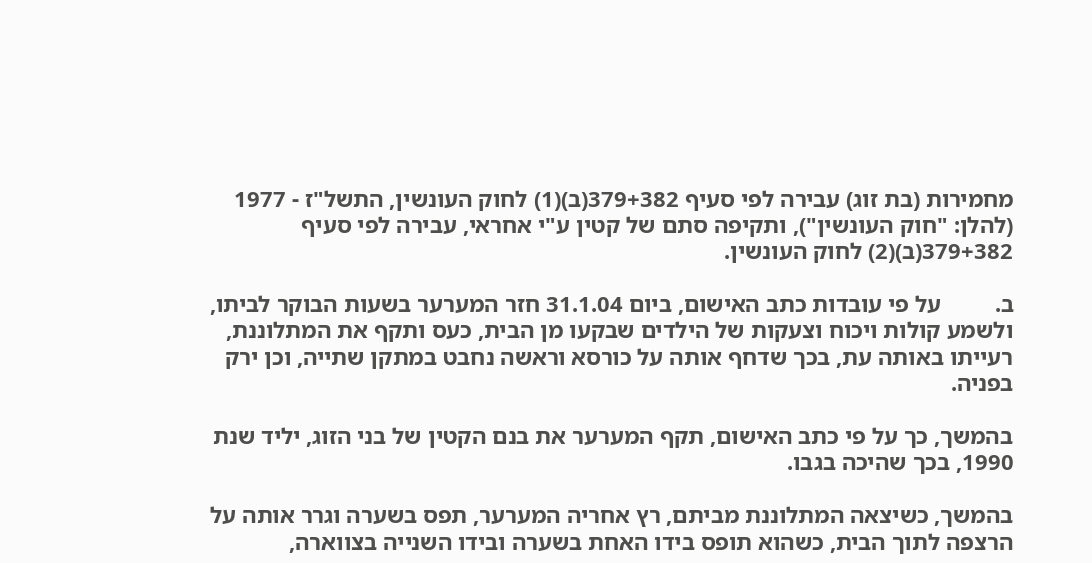מחמירות (בת זוג) עבירה לפי סעיף 379+382(ב)(1) לחוק העונשין, התשל"ז - 1977 (להלן: "חוק העונשין"), ותקיפה סתם של קטין ע"י אחראי, עבירה לפי סעיף 379+382(ב)(2) לחוק העונשין.

ב.         על פי עובדות כתב האישום, ביום 31.1.04 חזר המערער בשעות הבוקר לביתו, ולשמע קולות ויכוח וצעקות של הילדים שבקעו מן הבית, כעס ותקף את המתלוננת, רעייתו באותה עת, בכך שדחף אותה על כורסא וראשה נחבט במתקן שתייה, וכן ירק בפניה.

בהמשך, כך על פי כתב האישום, תקף המערער את בנם הקטין של בני הזוג, יליד שנת 1990, בכך שהיכה בגבו.

בהמשך, כשיצאה המתלוננת מביתם, רץ אחריה המערער, תפס בשערה וגרר אותה על הרצפה לתוך הבית, כשהוא תופס בידו האחת בשערה ובידו השנייה בצווארה,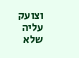וצועק עליה שלא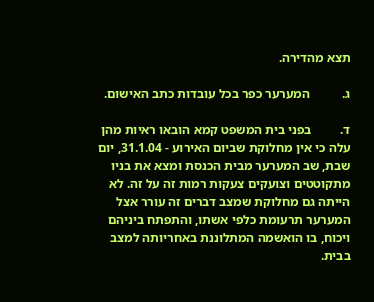תצא מהדירה.

ג.          המערער כפר בכל עובדות כתב האישום.

ד.         בפני בית המשפט קמא הובאו ראיות מהן עלה כי אין מחלוקת שביום האירוע - 31.1.04, יום שבת, שב המערער מבית הכנסת ומצא את בניו מתקוטטים וצועקים צעקות רמות זה על זה. לא הייתה גם מחלוקת שמצב דברים זה עורר אצל המערער תרעומת כלפי אשתו, והתפתח ביניהם ויכוח, בו הואשמה המתלוננת באחריותה למצב בבית.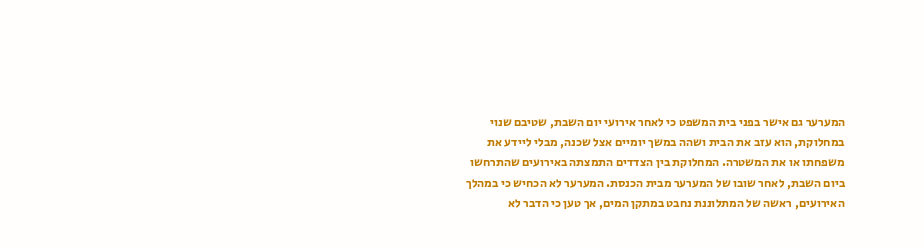המערער גם אישר בפני בית המשפט כי לאחר אירועי יום השבת, שטיבם שנוי במחלוקת, הוא עזב את הבית ושהה במשך יומיים אצל שכנה, מבלי ליידע את משפחתו או את המשטרה. המחלוקת בין הצדדים התמצתה באירועים שהתרחשו ביום השבת, לאחר שובו של המערער מבית הכנסת. המערער לא הכחיש כי במהלך האירועים, ראשה של המתלוננת נחבט במתקן המים, אך טען כי הדבר לא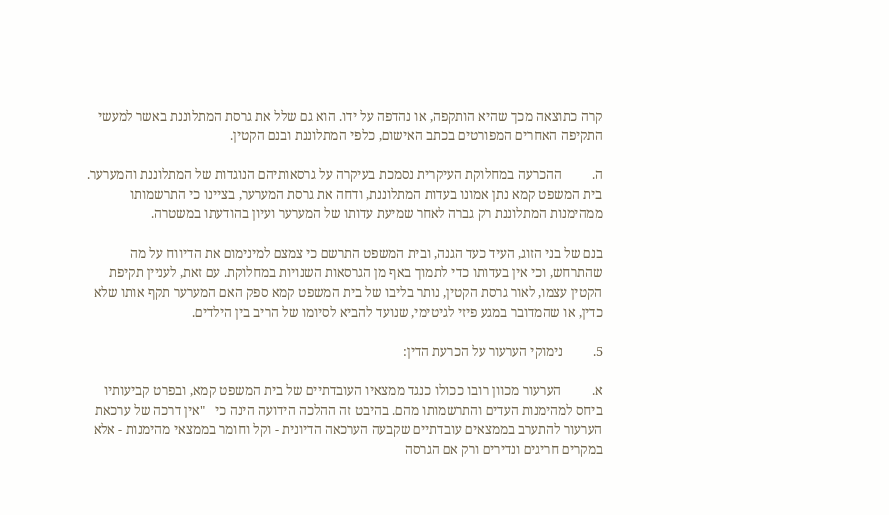קרה כתוצאה מכך שהיא הותקפה, או נהדפה על ידו. הוא גם שלל את גרסת המתלוננת באשר למעשי התקיפה האחרים המפורטים בכתב האישום, כלפי המתלוננת ובנם הקטין.

ה.         ההכרעה במחלוקת העיקרית נסמכת בעיקרה על גרסאותיהם הנוגדות של המתלוננת והמערער. בית המשפט קמא נתן אמונו בעדות המתלוננת, ודחה את גרסת המערער, בציינו כי התרשמותו ממהימנות המתלוננת רק גברה לאחר שמיעת עדותו של המערער ועיון בהודעתו במשטרה.

בנם של בני הזוג, העיד כעד הגנה, ובית המשפט התרשם כי צמצם למינימום את הדיווח על מה שהתרחש, וכי אין בעדותו כדי לתמוך באף מן הגרסאות השנויות במחלוקת. עם זאת, לעניין תקיפת הקטין עצמו, לאור גרסת הקטין, נותר בליבו של בית המשפט קמא ספק האם המערער תקף אותו שלא כדין, או שהמדובר במגע פיזי לגיטימי, שנועד להביא לסיומו של הריב בין הילדים.

5.         נימוקי הערעור על הכרעת הדין:

א.         הערעור מכוון רובו ככולו כנגד ממצאיו העובדתיים של בית המשפט קמא, ובפרט קביעותיו ביחס למהימנות העדים והתרשמותו מהם. בהיבט זה ההלכה הידועה הינה כי   "אין דרכה של ערכאת הערעור להתערב בממצאים עובדתיים שקבעה הערכאה הדיונית - וקל וחומר בממצאי מהימנות - אלא במקרים חריגים ונדירים ורק אם הגרסה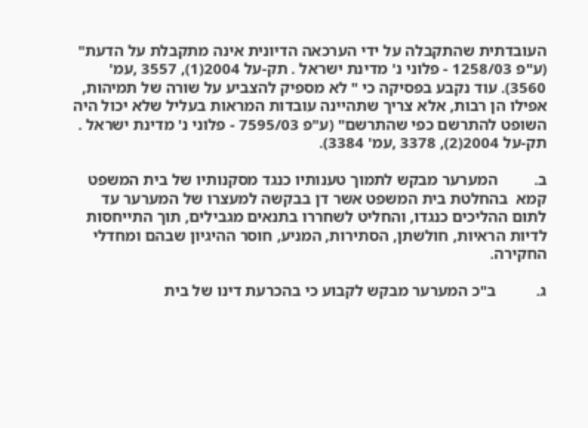העובדתית שהתקבלה על ידי הערכאה הדיונית אינה מתקבלת על הדעת"  (ע"פ 1258/03 - פלוני נ' מדינת ישראל . תק-על 2004(1), 3557 ,עמ' 3560). עוד נקבע בפסיקה כי " לא מספיק להצביע על שורה של תמיהות, אפילו הן רבות, אלא צריך שתהיינה עובדות המראות בעליל שלא יכול היה השופט להתרשם כפי שהתרשם" (ע"פ 7595/03 - פלוני נ' מדינת ישראל . תק-על 2004(2), 3378 ,עמ' 3384).

ב.         המערער מבקש לתמוך טענותיו כנגד מסקנותיו של בית המשפט קמא  בהחלטת בית המשפט אשר דן בבקשה למעצרו של המערער עד לתום ההליכים כנגדו, והחליט לשחררו בתנאים מגבילים, תוך התייחסות לדיות הראיות, חולשתן, הסתירות, המניע, חוסר ההיגיון שבהם ומחדלי החקירה.

ג.          ב"כ המערער מבקש לקבוע כי בהכרעת דינו של בית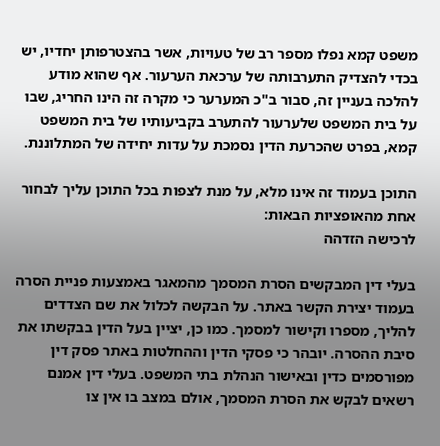משפט קמא נפלו מספר רב של טעויות, אשר בהצטרפותן יחדיו, יש בכדי להצדיק התערבותה של ערכאת הערעור. אף שהוא מודע להלכה בעניין זה, סבור ב"כ המערער כי מקרה זה הינו החריג, שבו על בית המשפט שלערעור להתערב בקביעותיו של בית המשפט קמא, בפרט שהכרעת הדין נסמכת על עדות יחידה של המתלוננת.

התוכן בעמוד זה אינו מלא, על מנת לצפות בכל התוכן עליך לבחור אחת מהאופציות הבאות:
לרכישה הזדהה

בעלי דין המבקשים הסרת המסמך מהמאגר באמצעות פניית הסרה בעמוד יצירת הקשר באתר. על הבקשה לכלול את שם הצדדים להליך, מספרו וקישור למסמך. כמו כן, יציין בעל הדין בבקשתו את סיבת ההסרה. יובהר כי פסקי הדין וההחלטות באתר פסק דין מפורסמים כדין ובאישור הנהלת בתי המשפט. בעלי דין אמנם רשאים לבקש את הסרת המסמך, אולם במצב בו אין צו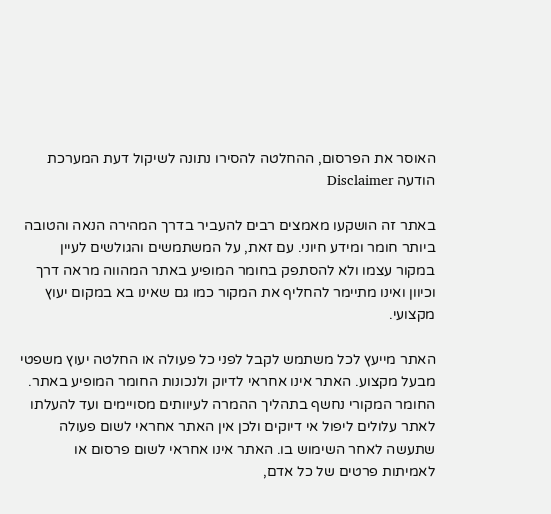האוסר את הפרסום, ההחלטה להסירו נתונה לשיקול דעת המערכת
הודעה Disclaimer

באתר זה הושקעו מאמצים רבים להעביר בדרך המהירה הנאה והטובה ביותר חומר ומידע חיוני. עם זאת, על המשתמשים והגולשים לעיין במקור עצמו ולא להסתפק בחומר המופיע באתר המהווה מראה דרך וכיוון ואינו מתיימר להחליף את המקור כמו גם שאינו בא במקום יעוץ מקצועי.

האתר מייעץ לכל משתמש לקבל לפני כל פעולה או החלטה יעוץ משפטי מבעל מקצוע. האתר אינו אחראי לדיוק ולנכונות החומר המופיע באתר. החומר המקורי נחשף בתהליך ההמרה לעיוותים מסויימים ועד להעלתו לאתר עלולים ליפול אי דיוקים ולכן אין האתר אחראי לשום פעולה שתעשה לאחר השימוש בו. האתר אינו אחראי לשום פרסום או לאמיתות פרטים של כל אדם,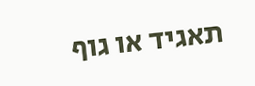תאגיד או גוף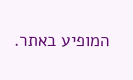המופיע באתר.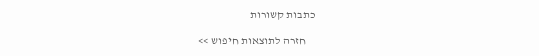כתבות קשורות

    חזרה לתוצאות חיפוש >>